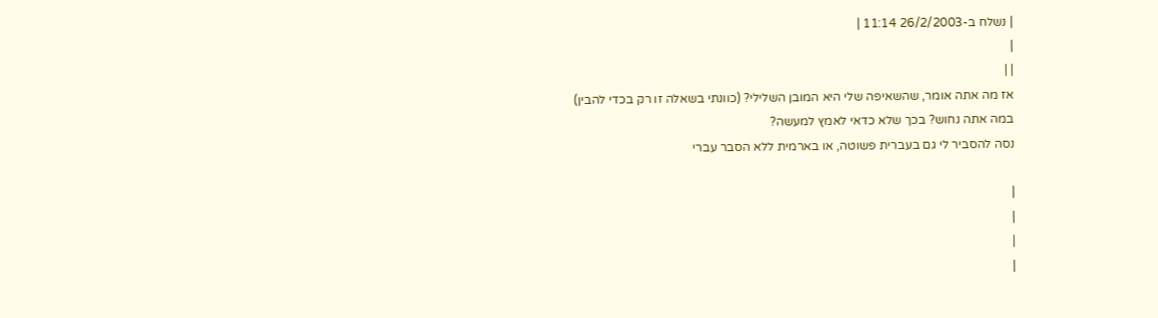| נשלח ב-26/2/2003 11:14 |
|
| |
אז מה אתה אומר, שהשאיפה שלי היא המובן השלילי? (כוונתי בשאלה זו רק בכדי להבין)
במה אתה נחוש? בכך שלא כדאי לאמץ למעשה?
נסה להסביר לי גם בעברית פשוטה, או בארמית ללא הסבר עברי

|
|
|
|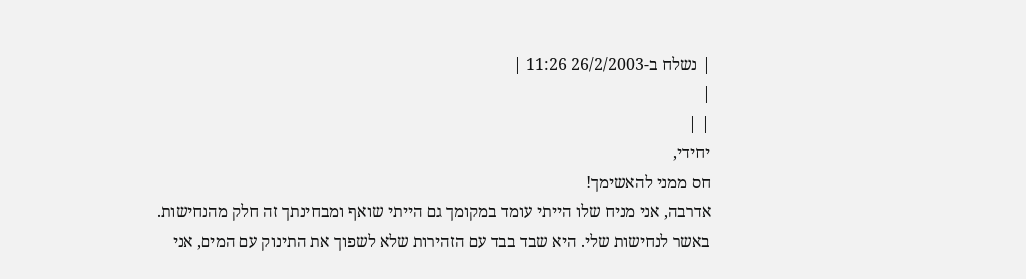| נשלח ב-26/2/2003 11:26 |
|
| |
יחידי,
חס ממני להאשימך!
אדרבה, אני מניח שלו הייתי עומד במקומך גם הייתי שואף ומבחינתך זה חלק מהנחישות.
באשר לנחישות שלי. היא שבד בבד עם הזהירות שלא לשפוך את התינוק עם המים, אני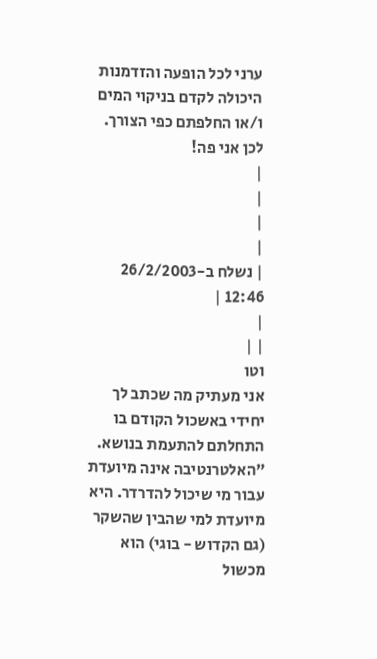ערני לכל הופעה והזדמנות היכולה לקדם בניקוי המים ו/או החלפתם כפי הצורך. לכן אני פה!
|
|
|
|
| נשלח ב-26/2/2003 12:46 |
|
| |
וטו
אני מעתיק מה שכתב לך יחידי באשכול הקודם בו התחלתם להתעמת בנושא.
"האלטרנטיבה אינה מיועדת עבור מי שיכול להדרדר. היא מיועדת למי שהבין שהשקר (גם הקדוש - בוגי) הוא מכשול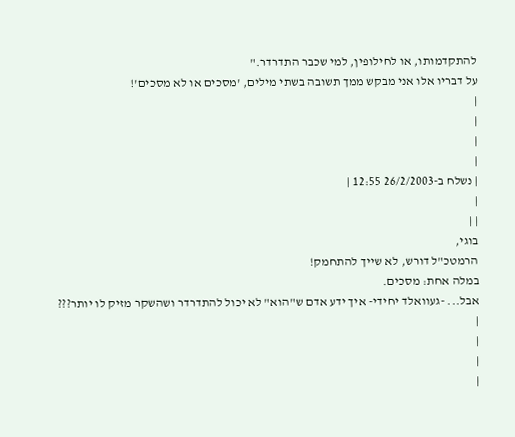להתקדמותו, או לחילופין, למי שכבר התדרדר."
על דבריו אלו אני מבקש ממך תשובה בשתי מילים, 'מסכים או לא מסכים'!
|
|
|
|
| נשלח ב-26/2/2003 12:55 |
|
| |
בוגי,
הרמטכ"ל דורש, לא שייך להתחמק!
במלה אחת: מסכים.
אבל... -געוואלד יחידי- איך ידע אדם ש"הוא" לא יכול להתדרדר ושהשקר מזיק לו יותר???
|
|
|
|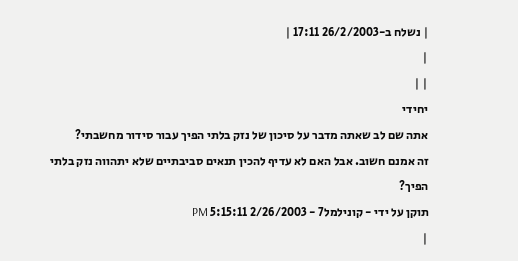| נשלח ב-26/2/2003 17:11 |
|
| |
יחידי
אתה שם לב שאתה מדבר על סיכון של נזק בלתי הפיך עבור סידור מחשבתי?
זה אמנם חשוב. אבל האם לא עדיף להכין תנאים סביבתיים שלא יתהווה נזק בלתי הפיך?
תוקן על ידי - קונילמל7 - 2/26/2003 5:15:11 PM
|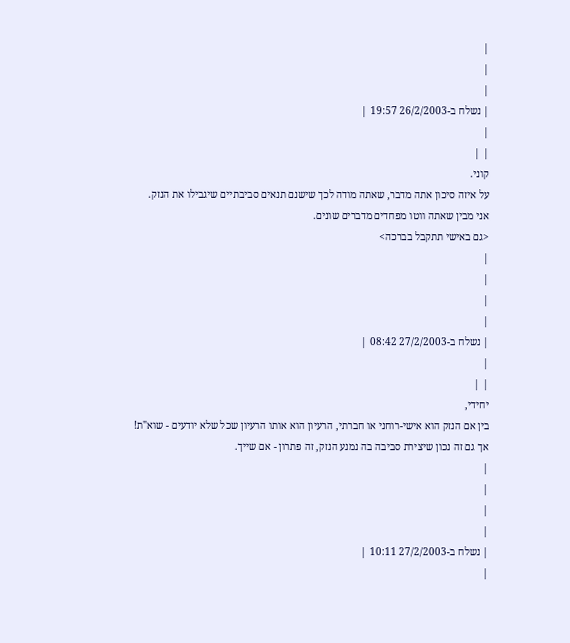|
|
|
| נשלח ב-26/2/2003 19:57 |
|
| |
קוני.
על איזה סיכון אתה מדבר, שאתה מודה לכך שישנם תנאים סביבתיים שיגבילו את הנזק.
אני מבין שאתה ווטו מפחדים מדברים שונים.
<גם באישי תתקבל בברכה>
|
|
|
|
| נשלח ב-27/2/2003 08:42 |
|
| |
יחידי,
בין אם הנזק הוא אישי-רוחני או חברתי, הרעיון הוא אותו הרעיון שכל שלא יודעים - שוא"ת!
אך גם זה נכון שיצירת סביבה בה נמנע הנזק, זה פתרון - אם שייך.
|
|
|
|
| נשלח ב-27/2/2003 10:11 |
|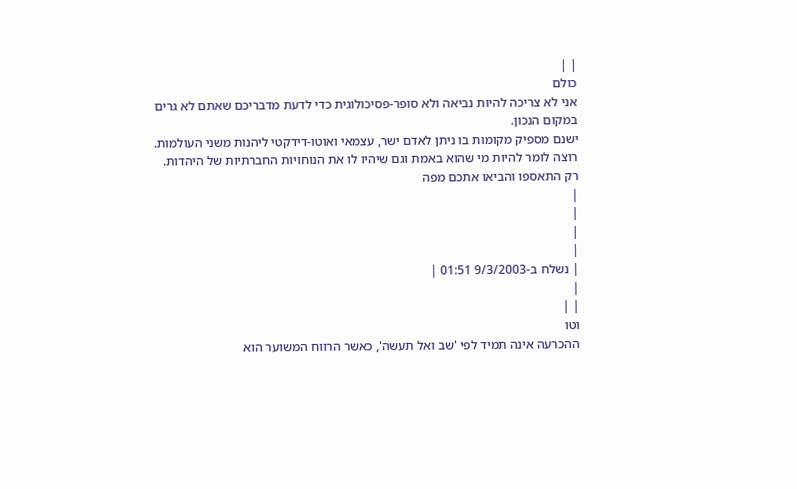| |
כולם
אני לא צריכה להיות נביאה ולא סופר-פסיכולוגית כדי לדעת מדבריכם שאתם לא גרים במקום הנכון.
ישנם מספיק מקומות בו ניתן לאדם ישר, עצמאי ואוטו-דידקטי ליהנות משני העולמות. רוצה לומר להיות מי שהוא באמת וגם שיהיו לו את הנוחויות החברתיות של היהדות.
רק התאספו והביאו אתכם מפה
|
|
|
|
| נשלח ב-9/3/2003 01:51 |
|
| |
וטו
ההכרעה אינה תמיד לפי 'שב ואל תעשה', כאשר הרווח המשוער הוא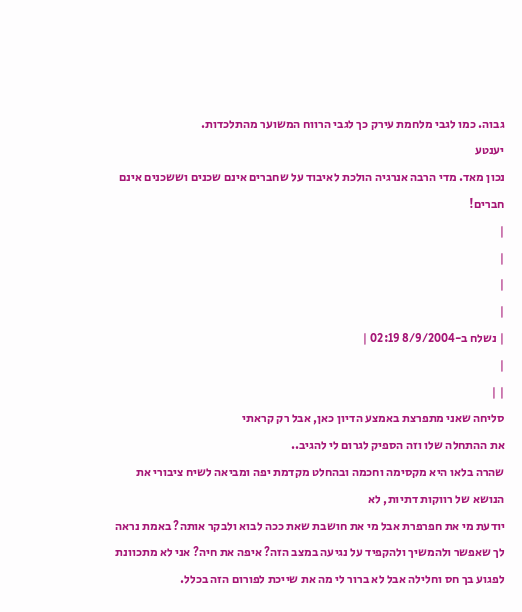גבוה. כמו לגבי מלחמת עירק כך לגבי הרווח המשוער מהתלכדות.
יענטע
נכון מאד. מדי הרבה אנרגיה הולכת לאיבוד על שחברים אינם שכנים וששכנים אינם חברים!
|
|
|
|
| נשלח ב-8/9/2004 02:19 |
|
| |
סליחה שאני מתפרצת באמצע הדיון כאן, אבל רק קראתי
את ההתחלה שלו וזה הספיק לגרום לי להגיב..
שהרה בלאו היא מקסימה וחכמה ובהחלט מקדמת יפה ומביאה לשיח ציבורי את הנושא של רווקות דתיות, לא
יודעת מי את חפרפרת אבל מי את חושבת שאת ככה לבוא ולבקר אותה? באמת נראה לך שאפשר ולהמשיך ולהקפיד על נגיעה במצב הזה? איפה את חיה? אני לא מתכוונת לפגוע בך חס וחלילה אבל לא ברור לי מה את שייכת לפורום הזה בכלל.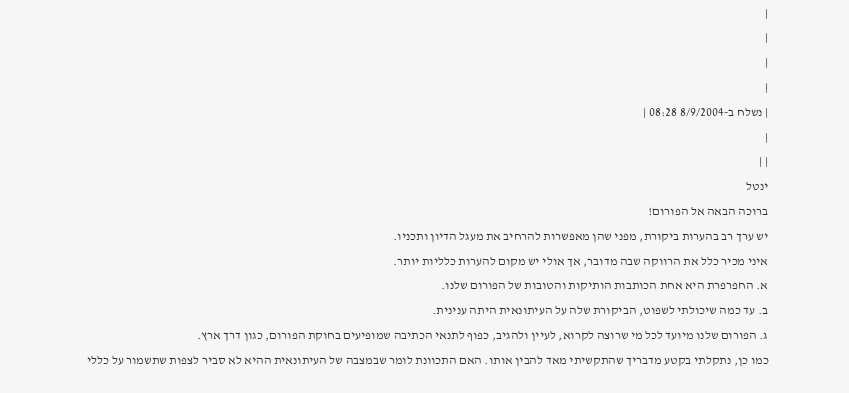|
|
|
|
| נשלח ב-8/9/2004 08:28 |
|
| |
ינטל
ברוכה הבאה אל הפורום!
יש ערך רב בהערות ביקורת, מפני שהן מאפשרות להרחיב את מעגל הדיון ותכניו.
איני מכיר כלל את הרווקה שבה מדובר, אך אולי יש מקום להערות כלליות יותר.
א. החפרפרת היא אחת הכותבות הותיקות והטובות של הפורום שלנו.
ב. עד כמה שיכולתי לשפוט, הביקורת שלה על העיתונאית היתה ענינית.
ג. הפורום שלנו מיועד לכל מי שרוצה לקרוא, לעיין ולהגיב, כפוף לתנאי הכתיבה שמופיעים בחוקת הפורום, כגון דרך ארץ.
כמו כן, נתקלתי בקטע מדבריך שהתקשיתי מאד להבין אותו. האם התכוונת לומר שבמצבה של העיתונאית ההיא לא סביר לצפות שתשמור על כללי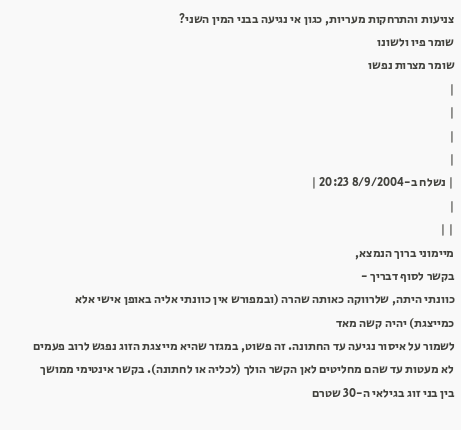צניעות והתרחקות מעריות, כגון אי נגיעה בבני המין השני?
שומר פיו ולשונו
שומר מצרות נפשו
|
|
|
|
| נשלח ב-8/9/2004 20:23 |
|
| |
מיימוני ברוך הנמצא,
בקשר לסוף דבריך -
כוונתי היתה, שלרווקה כאותה שהרה (ובמפורש אין כוונתי אליה באופן אישי אלא כמייצגת) יהיה קשה מאד
לשמור על איסור נגיעה עד החתונה. זה פשוט, במגזר שהיא מייצגת הזוג נפגש לרוב פעמים לא מעטות עד שהם מחליטים לאן הקשר הולך (לכליה או לחתונה). בקשר אינטימי ממושך בין בני זוג בגילאי ה-30 שטרם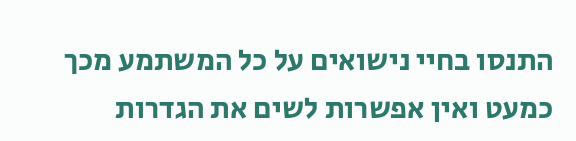התנסו בחיי נישואים על כל המשתמע מכך כמעט ואין אפשרות לשים את הגדרות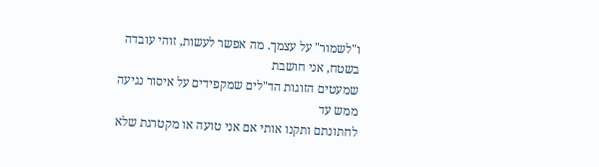ו"לשמור" על עצמך. מה אפשר לעשות, זוהי עובדה בשטח, אני חושבת
שמעטים הזוגות הד"לים שמקפידים על איסור נגיעה ממש עד
לחתונתם ותקנו אותי אם אני טועה או מקטרגת שלא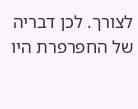לצורך. לכן דבריה של החפרפרת היו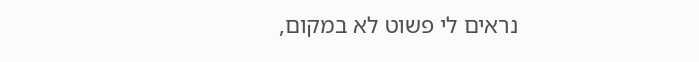נראים לי פשוט לא במקום,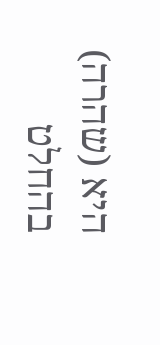היא (שהרה) בהחלט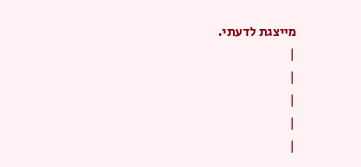מייצגת לדעתי.
|
|
|
|
|